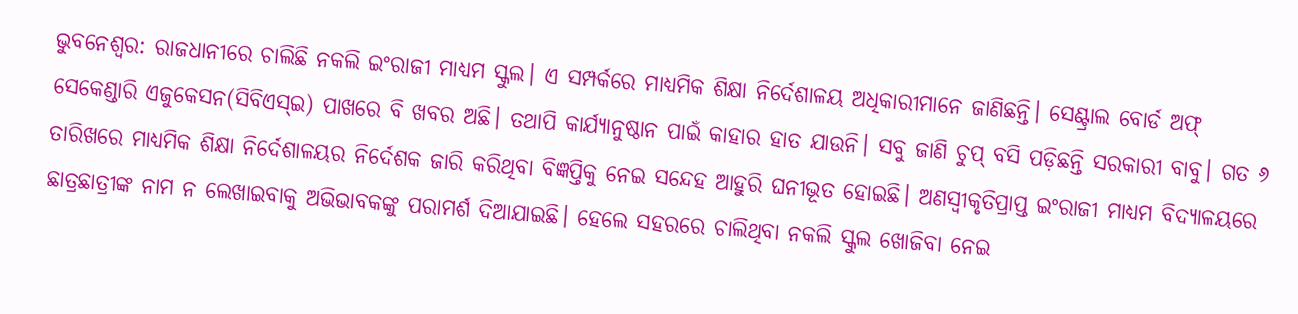ଭୁବନେଶ୍ବର: ରାଜଧାନୀରେ ଚାଲିଛି ନକଲି ଇଂରାଜୀ ମାଧ୍ୟମ ସ୍କୁଲ। ଏ ସମ୍ପର୍କରେ ମାଧ୍ୟମିକ ଶିକ୍ଷା ନିର୍ଦେଶାଳୟ ଅଧିକାରୀମାନେ ଜାଣିଛନ୍ତି। ସେଣ୍ଟ୍ରାଲ ବୋର୍ଡ ଅଫ୍ ସେକେଣ୍ଡାରି ଏଜୁକେସନ(ସିବିଏସ୍ଇ) ପାଖରେ ବି ଖବର ଅଛି। ତଥାପି କାର୍ଯ୍ୟାନୁଷ୍ଠାନ ପାଇଁ କାହାର ହାତ ଯାଉନି। ସବୁ ଜାଣି ଚୁପ୍ ବସି ପଡ଼ିଛନ୍ତି ସରକାରୀ ବାବୁ। ଗତ ୬ ତାରିଖରେ ମାଧ୍ୟମିକ ଶିକ୍ଷା ନିର୍ଦେଶାଳୟର ନିର୍ଦେଶକ ଜାରି କରିଥିବା ବିଜ୍ଞପ୍ତିକୁ ନେଇ ସନ୍ଦେହ ଆହୁରି ଘନୀଭୂତ ହୋଇଛି। ଅଣସ୍ବୀକୃତିପ୍ରାପ୍ତ ଇଂରାଜୀ ମାଧ୍ୟମ ବିଦ୍ୟାଳୟରେ ଛାତ୍ରଛାତ୍ରୀଙ୍କ ନାମ ନ ଲେଖାଇବାକୁ ଅଭିଭାବକଙ୍କୁ ପରାମର୍ଶ ଦିଆଯାଇଛି। ହେଲେ ସହରରେ ଚାଲିଥିବା ନକଲି ସ୍କୁଲ ଖୋଜିବା ନେଇ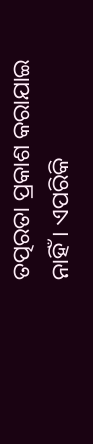ତତ୍ପରତା ପ୍ରକାଶ କରାଯାଇ ନାହିଁ। ଏପରିକି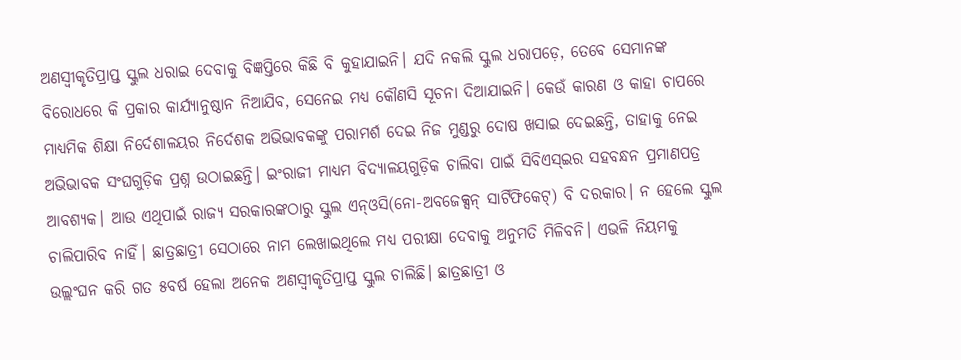ଅଣସ୍ବୀକୃତିପ୍ରାପ୍ତ ସ୍କୁଲ ଧରାଇ ଦେବାକୁ ବିଜ୍ଞପ୍ତିରେ କିଛି ବି କୁହାଯାଇନି। ଯଦି ନକଲି ସ୍କୁଲ ଧରାପଡ଼େ, ତେବେ ସେମାନଙ୍କ ବିରୋଧରେ କି ପ୍ରକାର କାର୍ଯ୍ୟାନୁଷ୍ଠାନ ନିଆଯିବ, ସେନେଇ ମଧ୍ୟ କୌଣସି ସୂଚନା ଦିଆଯାଇନି। କେଉଁ କାରଣ ଓ କାହା ଚାପରେ ମାଧ୍ୟମିକ ଶିକ୍ଷା ନିର୍ଦେଶାଳୟର ନିର୍ଦେଶକ ଅଭିଭାବକଙ୍କୁ ପରାମର୍ଶ ଦେଇ ନିଜ ମୁଣ୍ଡରୁ ଦୋଷ ଖସାଇ ଦେଇଛନ୍ତି, ତାହାକୁ ନେଇ ଅଭିଭାବକ ସଂଘଗୁଡ଼ିକ ପ୍ରଶ୍ନ ଉଠାଇଛନ୍ତି। ଇଂରାଜୀ ମାଧ୍ୟମ ବିଦ୍ୟାଳୟଗୁଡ଼ିକ ଚାଲିବା ପାଇଁ ସିବିଏସ୍ଇର ସହବନ୍ଧନ ପ୍ରମାଣପତ୍ର ଆବଶ୍ୟକ। ଆଉ ଏଥିପାଇଁ ରାଜ୍ୟ ସରକାରଙ୍କଠାରୁ ସ୍କୁଲ ଏନ୍ଓସି(ନୋ-ଅବଜେକ୍ସନ୍ ସାର୍ଟିଫିକେଟ୍) ବି ଦରକାର। ନ ହେଲେ ସ୍କୁଲ ଚାଲିପାରିବ ନାହିଁ। ଛାତ୍ରଛାତ୍ରୀ ସେଠାରେ ନାମ ଲେଖାଇଥିଲେ ମଧ୍ୟ ପରୀକ୍ଷା ଦେବାକୁ ଅନୁମତି ମିଳିବନି। ଏଭଳି ନିୟମକୁ ଉଲ୍ଲଂଘନ କରି ଗତ ୫ବର୍ଷ ହେଲା ଅନେକ ଅଣସ୍ବୀକୃତିପ୍ରାପ୍ତ ସ୍କୁଲ ଚାଲିଛି। ଛାତ୍ରଛାତ୍ରୀ ଓ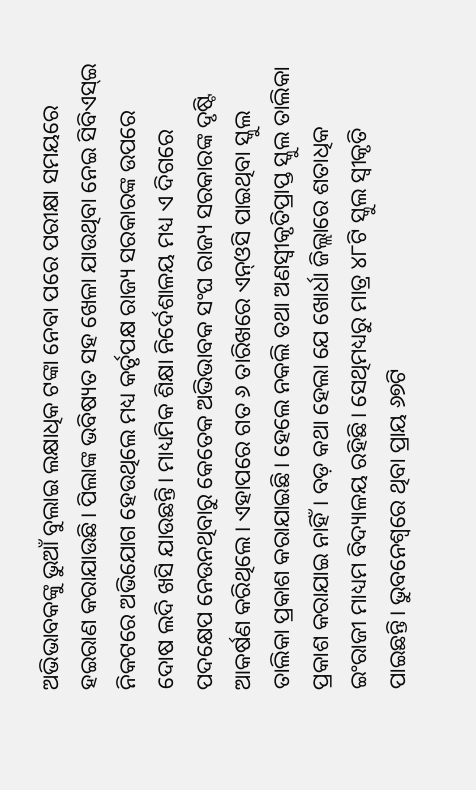ଅଭିଭାବକଙ୍କୁ ଭୁଆଁ ବୁଲାଇ ଲକ୍ଷାଧିକ ଟଙ୍କା ନେବା ପରେ ପରୀକ୍ଷା ସମୟରେ ହଇରାଣ କରାଯାଉଛି। ପିଲାଙ୍କ ଭବିଷ୍ୟତ ସହ ଖେଳା ଯାଉଥିବା ନେଇ ସିବିଏସ୍ଇ ନିକଟରେ ଅଭିଯୋଗ ହେଉଥିଲେ ମଧ୍ୟ କର୍ତୃପକ୍ଷ ରାଜ୍ୟ ସରକାରଙ୍କ ଉପରେ ଦୋଷ ଲଦି ଖସି ଯାଉଛନ୍ତି। ମାଧ୍ୟମିକ ଶିକ୍ଷା ନିର୍ଦେଶାଳୟ ମଧ୍ୟ ଏ ଦିଗରେ ପଦକ୍ଷେପ ନେଉନଥିବାରୁ କେତେକ ଅଭିଭାବକ ସଂଘ ରାଜ୍ୟ ସରକାରଙ୍କ ଦୃଷ୍ଟି ଆକର୍ଷଣ କରିଥିଲେ। ଏହାପରେ ଗତ ୬ ତାରିଖରେ ଏନ୍ଓସି ପାଇଥିବା ସ୍କୁଲ ତାଲିକା ପ୍ରକାଶ କରାଯାଇଛି। ହେଲେ ନକଲି ତଥା ଅଣସ୍ବୀକୃତିପ୍ରାପ୍ତ ସ୍କୁଲ ତାଲିକା ପ୍ରକାଶ କରାଯାଇ ନାହିଁ। ବଡ଼ କଥା ହେଲା ଯେ ଖୋର୍ଧା ଜିଲ୍ଲାରେ ଶତାଧିକ ଇଂରାଜୀ ମାଧ୍ୟମ ବିଦ୍ୟାଳୟ ରହିଛି। ସେଥିମଧ୍ୟରୁ ମାତ୍ର ୪୮ଟି ସ୍କୁଲ ସ୍ବୀକୃତି ପାଇଛନ୍ତି। ଭୁବନେଶ୍ବରେ ଥିବା ପ୍ରାୟ ୬୭ଟି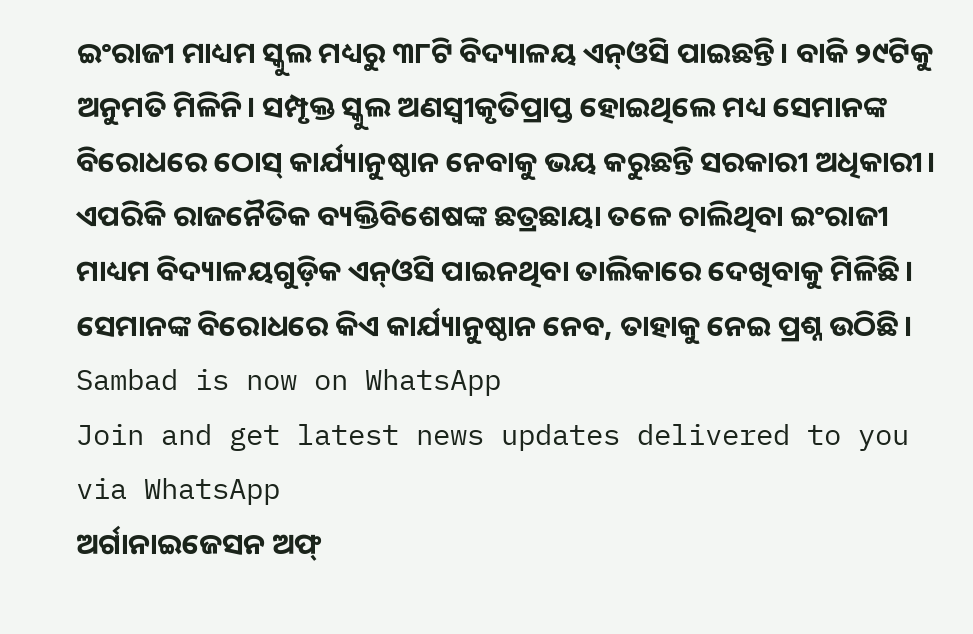ଇଂରାଜୀ ମାଧ୍ୟମ ସ୍କୁଲ ମଧ୍ୟରୁ ୩୮ଟି ବିଦ୍ୟାଳୟ ଏନ୍ଓସି ପାଇଛନ୍ତି। ବାକି ୨୯ଟିକୁ ଅନୁମତି ମିଳିନି। ସମ୍ପୃକ୍ତ ସ୍କୁଲ ଅଣସ୍ବୀକୃତିପ୍ରାପ୍ତ ହୋଇଥିଲେ ମଧ୍ୟ ସେମାନଙ୍କ ବିରୋଧରେ ଠୋସ୍ କାର୍ଯ୍ୟାନୁଷ୍ଠାନ ନେବାକୁ ଭୟ କରୁଛନ୍ତି ସରକାରୀ ଅଧିକାରୀ। ଏପରିକି ରାଜନୈତିକ ବ୍ୟକ୍ତିବିଶେଷଙ୍କ ଛତ୍ରଛାୟା ତଳେ ଚାଲିଥିବା ଇଂରାଜୀ ମାଧ୍ୟମ ବିଦ୍ୟାଳୟଗୁଡ଼ିକ ଏନ୍ଓସି ପାଇନଥିବା ତାଲିକାରେ ଦେଖିବାକୁ ମିଳିଛି। ସେମାନଙ୍କ ବିରୋଧରେ କିଏ କାର୍ଯ୍ୟାନୁଷ୍ଠାନ ନେବ, ତାହାକୁ ନେଇ ପ୍ରଶ୍ନ ଉଠିଛି।
Sambad is now on WhatsApp
Join and get latest news updates delivered to you via WhatsApp
ଅର୍ଗାନାଇଜେସନ ଅଫ୍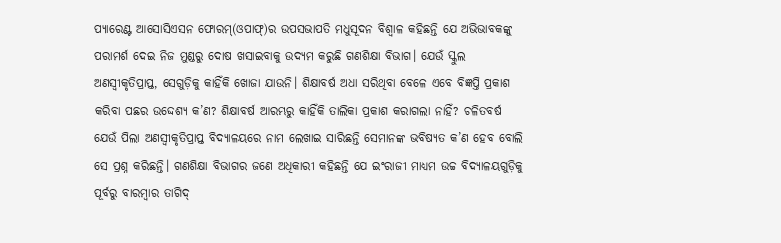ପ୍ୟାରେଣ୍ଟ ଆସୋସିଏସନ ଫୋରମ୍(ଓପାଫ୍)ର ଉପସଭାପତି ମଧୁସୂଦନ ବିଶ୍ବାଳ କହିଛନ୍ତି ଯେ ଅଭିଭାବକଙ୍କୁ ପରାମର୍ଶ ଦେଇ ନିଜ ମୁଣ୍ଡରୁ ଦୋଷ ଖସାଇବାକୁ ଉଦ୍ୟମ କରୁଛି ଗଣଶିକ୍ଷା ବିଭାଗ। ଯେଉଁ ସ୍କୁଲ ଅଣସ୍ବୀକୃତିପ୍ରାପ୍ତ, ସେଗୁଡ଼ିକୁ କାହିଁକି ଖୋଜା ଯାଉନି। ଶିକ୍ଷାବର୍ଷ ଅଧା ସରିଥିବା ବେଳେ ଏବେ ବିଜ୍ଞପ୍ତି ପ୍ରକାଶ କରିବା ପଛର ଉଦ୍ଦେଶ୍ୟ କ’ଣ? ଶିକ୍ଷାବର୍ଷ ଆରମ୍ଭରୁ କାହିଁକି ତାଲିକା ପ୍ରକାଶ କରାଗଲା ନାହିଁ? ଚଳିତବର୍ଷ ଯେଉଁ ପିଲା ଅଣସ୍ବୀକୃତିପ୍ରାପ୍ତ ବିଦ୍ୟାଳୟରେ ନାମ ଲେଖାଇ ସାରିଛନ୍ତି ସେମାନଙ୍କ ଭବିଷ୍ୟତ କ’ଣ ହେବ ବୋଲି ସେ ପ୍ରଶ୍ନ କରିଛନ୍ତି। ଗଣଶିକ୍ଷା ବିଭାଗର ଜଣେ ଅଧିକାରୀ କହିଛନ୍ତି ଯେ ଇଂରାଜୀ ମାଧ୍ୟମ ଉଚ୍ଚ ବିଦ୍ୟାଳୟଗୁଡ଼ିକୁ ପୂର୍ବରୁ ବାରମ୍ବାର ତାଗିଦ୍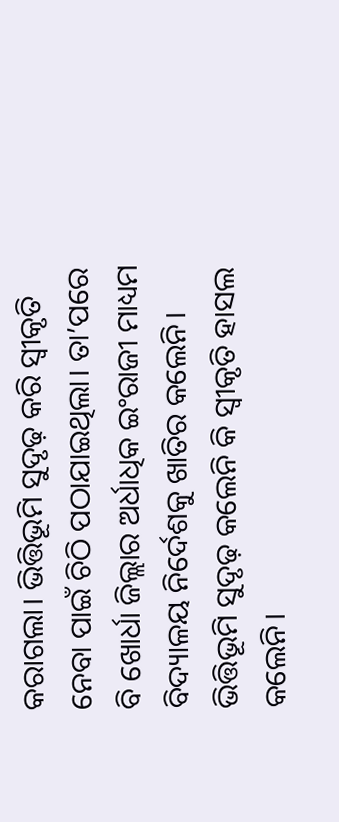କରାଗଲା। ଭିତ୍ତିଭୂମି ସୁଦୃଢ଼ କରି ସ୍ବୀକୃତି ନେବା ପାଇଁ ଚିଠି ପଠାଯାଇଥିଲା। ତା’ପରେ ବି ଖୋର୍ଧା ଜିଲ୍ଲାର ଅର୍ଧାଧିକ ଇଂରାଜୀ ମାଧ୍ୟମ ବିଦ୍ୟାଳୟ ନିର୍ଦେଶକୁ ଖାତିର କଲେନି। ଭିତ୍ତିଭୂମି ସୁଦୃଢ଼ କଲେନି କି ସ୍ବୀକୃତି ହାସଲ କଲେନି।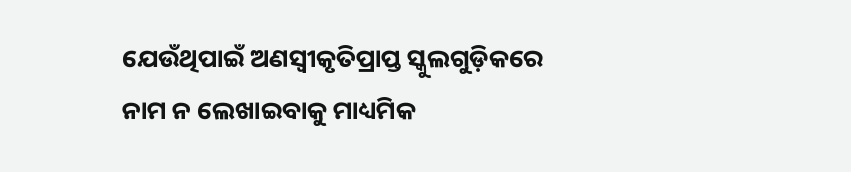ଯେଉଁଥିପାଇଁ ଅଣସ୍ବୀକୃତିପ୍ରାପ୍ତ ସ୍କୁଲଗୁଡ଼ିକରେ ନାମ ନ ଲେଖାଇବାକୁ ମାଧ୍ୟମିକ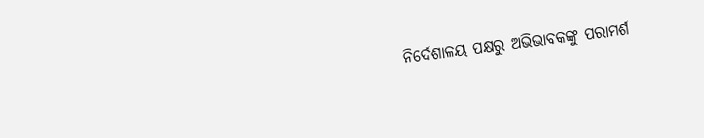ନିର୍ଦେଶାଳୟ ପକ୍ଷରୁ ଅଭିଭାବକଙ୍କୁ ପରାମର୍ଶ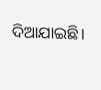ଦିଆଯାଇଛି।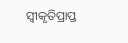ସ୍ବୀକୃତିପ୍ରାପ୍ତ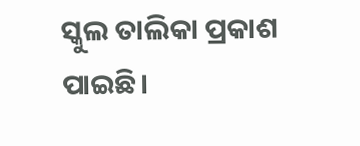ସ୍କୁଲ ତାଲିକା ପ୍ରକାଶ ପାଇଛି।